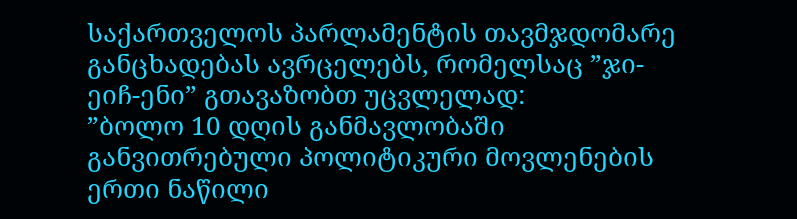საქართველოს პარლამენტის თავმჯდომარე განცხადებას ავრცელებს, რომელსაც ”ჯი-ეიჩ-ენი” გთავაზობთ უცვლელად:
”ბოლო 10 დღის განმავლობაში განვითრებული პოლიტიკური მოვლენების ერთი ნაწილი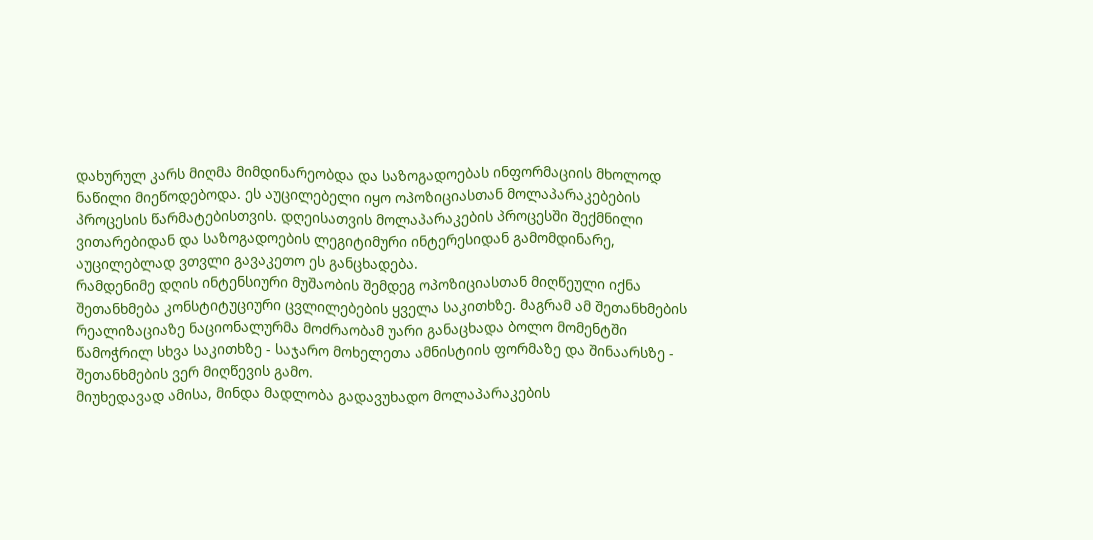დახურულ კარს მიღმა მიმდინარეობდა და საზოგადოებას ინფორმაციის მხოლოდ ნაწილი მიეწოდებოდა. ეს აუცილებელი იყო ოპოზიციასთან მოლაპარაკებების პროცესის წარმატებისთვის. დღეისათვის მოლაპარაკების პროცესში შექმნილი ვითარებიდან და საზოგადოების ლეგიტიმური ინტერესიდან გამომდინარე, აუცილებლად ვთვლი გავაკეთო ეს განცხადება.
რამდენიმე დღის ინტენსიური მუშაობის შემდეგ ოპოზიციასთან მიღწეული იქნა შეთანხმება კონსტიტუციური ცვლილებების ყველა საკითხზე. მაგრამ ამ შეთანხმების რეალიზაციაზე ნაციონალურმა მოძრაობამ უარი განაცხადა ბოლო მომენტში წამოჭრილ სხვა საკითხზე - საჯარო მოხელეთა ამნისტიის ფორმაზე და შინაარსზე - შეთანხმების ვერ მიღწევის გამო.
მიუხედავად ამისა, მინდა მადლობა გადავუხადო მოლაპარაკების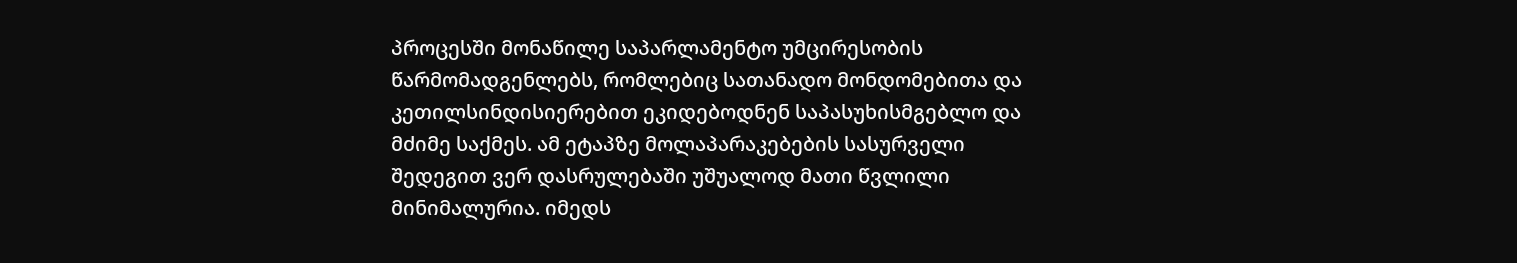პროცესში მონაწილე საპარლამენტო უმცირესობის წარმომადგენლებს, რომლებიც სათანადო მონდომებითა და კეთილსინდისიერებით ეკიდებოდნენ საპასუხისმგებლო და მძიმე საქმეს. ამ ეტაპზე მოლაპარაკებების სასურველი შედეგით ვერ დასრულებაში უშუალოდ მათი წვლილი მინიმალურია. იმედს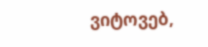ვიტოვებ,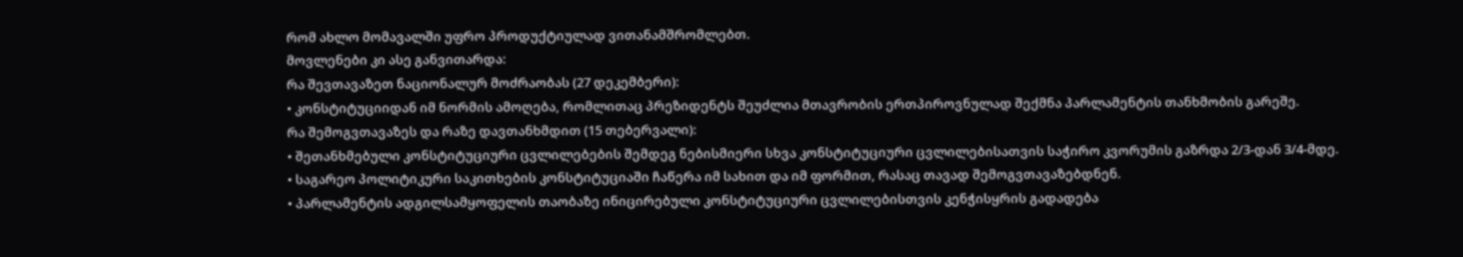რომ ახლო მომავალში უფრო პროდუქტიულად ვითანამშრომლებთ.
მოვლენები კი ასე განვითარდა:
რა შევთავაზეთ ნაციონალურ მოძრაობას (27 დეკემბერი):
• კონსტიტუციიდან იმ ნორმის ამოღება, რომლითაც პრეზიდენტს შეუძლია მთავრობის ერთპიროვნულად შექმნა პარლამენტის თანხმობის გარეშე.
რა შემოგვთავაზეს და რაზე დავთანხმდით (15 თებერვალი):
• შეთანხმებული კონსტიტუციური ცვლილებების შემდეგ ნებისმიერი სხვა კონსტიტუციური ცვლილებისათვის საჭირო კვორუმის გაზრდა 2/3-დან 3/4-მდე.
• საგარეო პოლიტიკური საკითხების კონსტიტუციაში ჩაწერა იმ სახით და იმ ფორმით, რასაც თავად შემოგვთავაზებდნენ.
• პარლამენტის ადგილსამყოფელის თაობაზე ინიცირებული კონსტიტუციური ცვლილებისთვის კენჭისყრის გადადება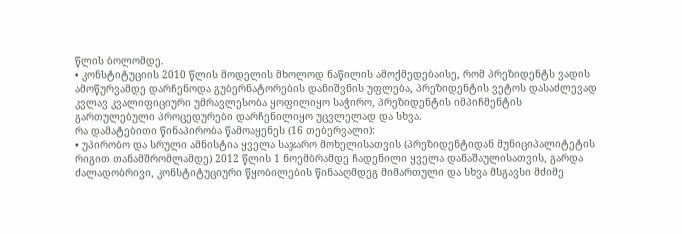წლის ბოლომდე.
• კონსტიტუციის 2010 წლის მოდელის მხოლოდ ნაწილის ამოქმედებაისე, რომ პრეზიდენტს ვადის ამოწურვამდე დარჩენოდა გუბერნატორების დანიშვნის უფლება, პრეზიდენტის ვეტოს დასაძლევად კვლავ კვალიფიციური უმრავლესობა ყოფილიყო საჭირო, პრეზიდენტის იმპიჩმენტის გართულებული პროცედურები დარჩენილიყო უცვლელად და სხვა.
რა დამატებითი წინაპირობა წამოაყენეს (16 თებერვალი):
• უპირობო და სრული ამნისტია ყველა საჯარო მოხელისათვის (პრეზიდენტიდან მუნიციპალიტეტის რიგით თანამშრომლამდე) 2012 წლის 1 ნოემბრამდე ჩადენილი ყველა დანაშაულისათვის, გარდა ძალადობრივი, კონსტიტუციური წყობილების წინააღმდეგ მიმართული და სხვა მსგავსი მძიმე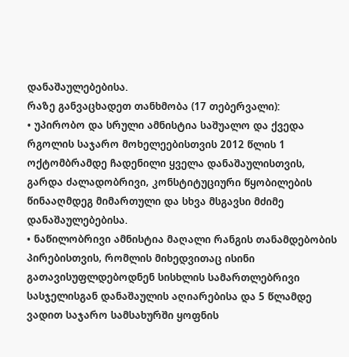დანაშაულებებისა.
რაზე განვაცხადეთ თანხმობა (17 თებერვალი):
• უპირობო და სრული ამნისტია საშუალო და ქვედა რგოლის საჯარო მოხელეებისთვის 2012 წლის 1 ოქტომბრამდე ჩადენილი ყველა დანაშაულისთვის, გარდა ძალადობრივი, კონსტიტუციური წყობილების წინააღმდეგ მიმართული და სხვა მსგავსი მძიმე დანაშაულებებისა.
• ნაწილობრივი ამნისტია მაღალი რანგის თანამდებობის პირებისთვის, რომლის მიხედვითაც ისინი გათავისუფლდებოდნენ სისხლის სამართლებრივი სასჯელისგან დანაშაულის აღიარებისა და 5 წლამდე ვადით საჯარო სამსახურში ყოფნის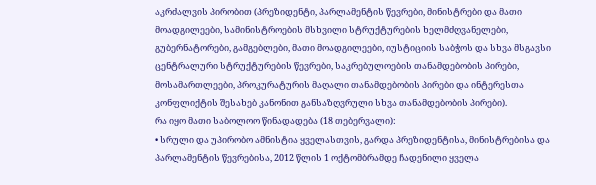აკრძალვის პირობით (პრეზიდენტი, პარლამენტის წევრები, მინისტრები და მათი მოადგილეები, სამინისტროების მსხვილი სტრუქტურების ხელმძღვანელები, გუბერნატორები, გამგებლები, მათი მოადგილეები, იუსტიციის საბჭოს და სხვა მსგავსი ცენტრალური სტრუქტურების წევრები, საკრებულოების თანამდებობის პირები, მოსამართლეები, პროკურატურის მაღალი თანამდებობის პირები და ინტერესთა კონფლიქტის შესახებ კანონით განსაზღვრული სხვა თანამდებობის პირები).
რა იყო მათი საბოლოო წინადადება (18 თებერვალი):
• სრული და უპირობო ამნისტია ყველასთვის, გარდა პრეზიდენტისა, მინისტრებისა და პარლამენტის წევრებისა, 2012 წლის 1 ოქტომბრამდე ჩადენილი ყველა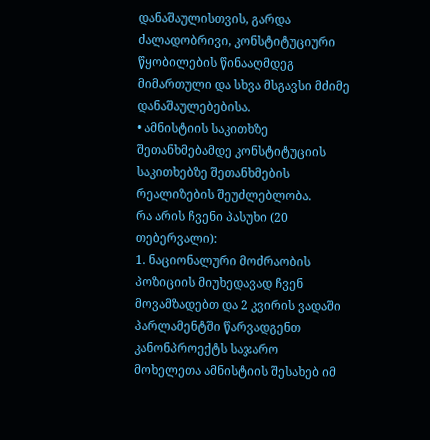დანაშაულისთვის, გარდა ძალადობრივი, კონსტიტუციური წყობილების წინააღმდეგ მიმართული და სხვა მსგავსი მძიმე დანაშაულებებისა.
• ამნისტიის საკითხზე შეთანხმებამდე კონსტიტუციის საკითხებზე შეთანხმების რეალიზების შეუძლებლობა.
რა არის ჩვენი პასუხი (20 თებერვალი):
1. ნაციონალური მოძრაობის პოზიციის მიუხედავად ჩვენ მოვამზადებთ და 2 კვირის ვადაში პარლამენტში წარვადგენთ კანონპროექტს საჯარო მოხელეთა ამნისტიის შესახებ იმ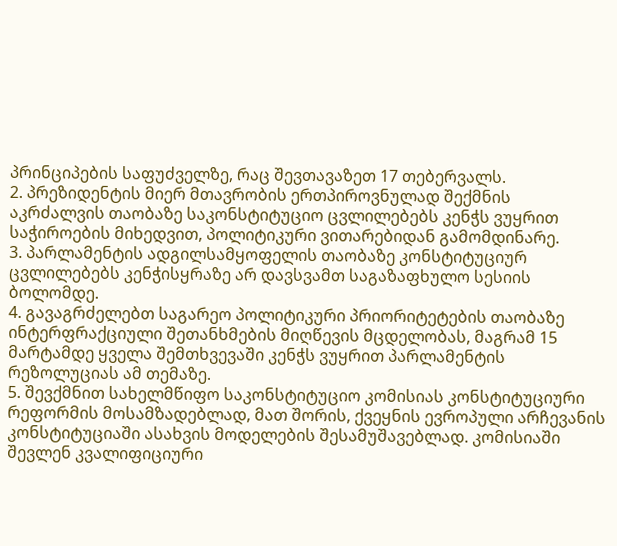პრინციპების საფუძველზე, რაც შევთავაზეთ 17 თებერვალს.
2. პრეზიდენტის მიერ მთავრობის ერთპიროვნულად შექმნის აკრძალვის თაობაზე საკონსტიტუციო ცვლილებებს კენჭს ვუყრით საჭიროების მიხედვით, პოლიტიკური ვითარებიდან გამომდინარე.
3. პარლამენტის ადგილსამყოფელის თაობაზე კონსტიტუციურ ცვლილებებს კენჭისყრაზე არ დავსვამთ საგაზაფხულო სესიის ბოლომდე.
4. გავაგრძელებთ საგარეო პოლიტიკური პრიორიტეტების თაობაზე ინტერფრაქციული შეთანხმების მიღწევის მცდელობას, მაგრამ 15 მარტამდე ყველა შემთხვევაში კენჭს ვუყრით პარლამენტის რეზოლუციას ამ თემაზე.
5. შევქმნით სახელმწიფო საკონსტიტუციო კომისიას კონსტიტუციური რეფორმის მოსამზადებლად, მათ შორის, ქვეყნის ევროპული არჩევანის კონსტიტუციაში ასახვის მოდელების შესამუშავებლად. კომისიაში შევლენ კვალიფიციური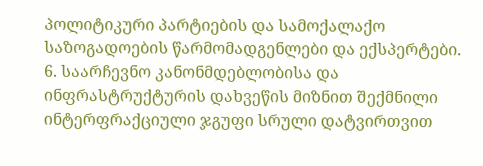პოლიტიკური პარტიების და სამოქალაქო საზოგადოების წარმომადგენლები და ექსპერტები.
6. საარჩევნო კანონმდებლობისა და ინფრასტრუქტურის დახვეწის მიზნით შექმნილი ინტერფრაქციული ჯგუფი სრული დატვირთვით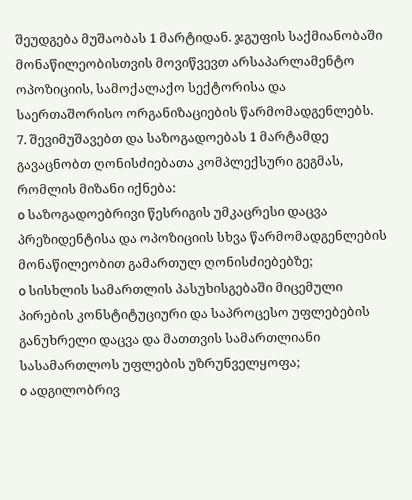შეუდგება მუშაობას 1 მარტიდან. ჯგუფის საქმიანობაში მონაწილეობისთვის მოვიწვევთ არსაპარლამენტო ოპოზიციის, სამოქალაქო სექტორისა და საერთაშორისო ორგანიზაციების წარმომადგენლებს.
7. შევიმუშავებთ და საზოგადოებას 1 მარტამდე გავაცნობთ ღონისძიებათა კომპლექსური გეგმას, რომლის მიზანი იქნება:
o საზოგადოებრივი წესრიგის უმკაცრესი დაცვა პრეზიდენტისა და ოპოზიციის სხვა წარმომადგენლების მონაწილეობით გამართულ ღონისძიებებზე;
o სისხლის სამართლის პასუხისგებაში მიცემული პირების კონსტიტუციური და საპროცესო უფლებების განუხრელი დაცვა და მათთვის სამართლიანი სასამართლოს უფლების უზრუნველყოფა;
o ადგილობრივ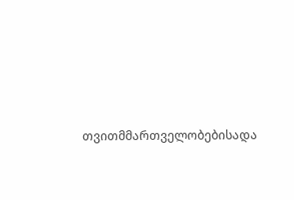თვითმმართველობებისადა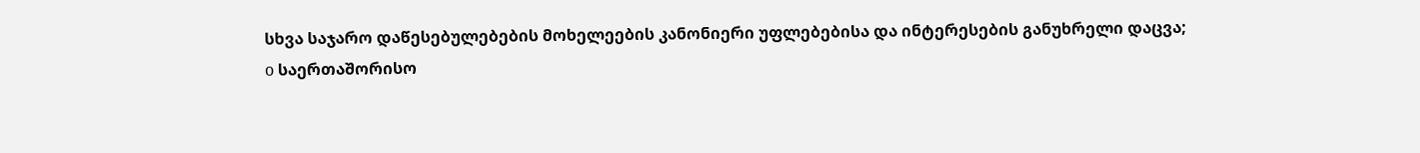სხვა საჯარო დაწესებულებების მოხელეების კანონიერი უფლებებისა და ინტერესების განუხრელი დაცვა;
o საერთაშორისო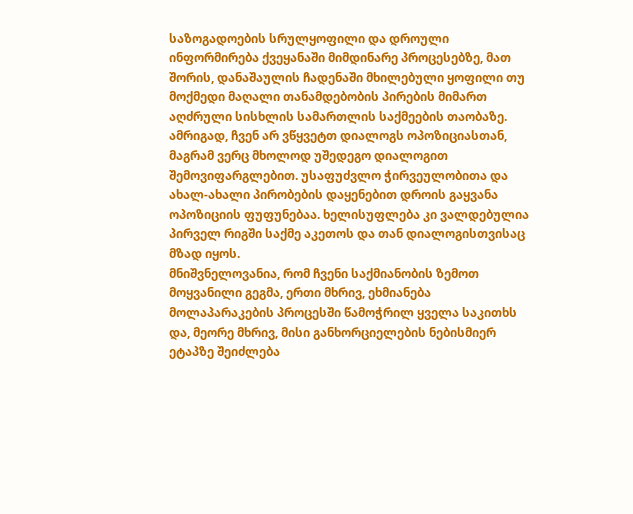საზოგადოების სრულყოფილი და დროული ინფორმირება ქვეყანაში მიმდინარე პროცესებზე, მათ შორის, დანაშაულის ჩადენაში მხილებული ყოფილი თუ მოქმედი მაღალი თანამდებობის პირების მიმართ აღძრული სისხლის სამართლის საქმეების თაობაზე.
ამრიგად, ჩვენ არ ვწყვეტთ დიალოგს ოპოზიციასთან, მაგრამ ვერც მხოლოდ უშედეგო დიალოგით შემოვიფარგლებით. უსაფუძვლო ჭირვეულობითა და ახალ-ახალი პირობების დაყენებით დროის გაყვანა ოპოზიციის ფუფუნებაა. ხელისუფლება კი ვალდებულია პირველ რიგში საქმე აკეთოს და თან დიალოგისთვისაც მზად იყოს.
მნიშვნელოვანია, რომ ჩვენი საქმიანობის ზემოთ მოყვანილი გეგმა, ერთი მხრივ, ეხმიანება მოლაპარაკების პროცესში წამოჭრილ ყველა საკითხს და, მეორე მხრივ, მისი განხორციელების ნებისმიერ ეტაპზე შეიძლება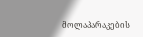მოლაპარაკების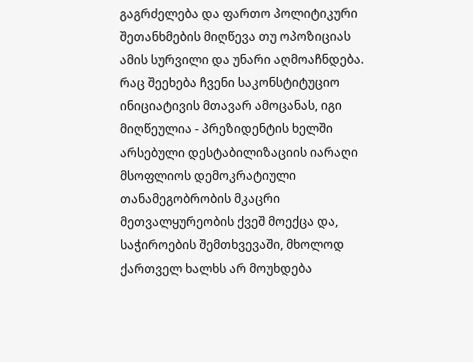გაგრძელება და ფართო პოლიტიკური შეთანხმების მიღწევა თუ ოპოზიციას ამის სურვილი და უნარი აღმოაჩნდება.
რაც შეეხება ჩვენი საკონსტიტუციო ინიციატივის მთავარ ამოცანას, იგი მიღწეულია - პრეზიდენტის ხელში არსებული დესტაბილიზაციის იარაღი მსოფლიოს დემოკრატიული თანამეგობრობის მკაცრი მეთვალყურეობის ქვეშ მოექცა და, საჭიროების შემთხვევაში, მხოლოდ ქართველ ხალხს არ მოუხდება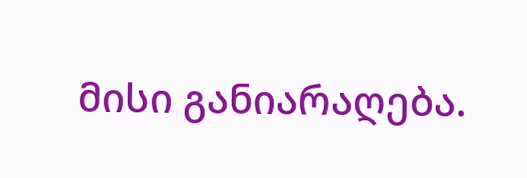მისი განიარაღება.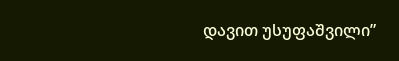დავით უსუფაშვილი”